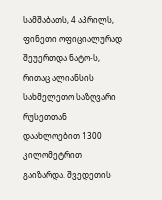სამშაბათს, 4 აპრილს, ფინეთი ოფიციალურად შეუერთდა ნატო-ს, რითაც ალიანსის სახმელეთო საზღვარი რუსეთთან დაახლოებით 1300 კილომეტრით გაიზარდა. შვედეთის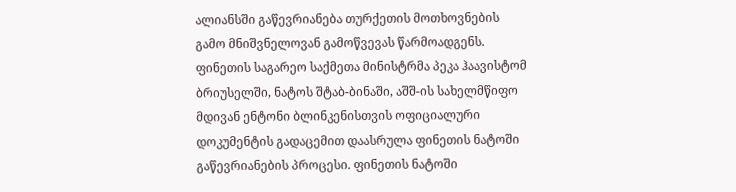ალიანსში გაწევრიანება თურქეთის მოთხოვნების გამო მნიშვნელოვან გამოწვევას წარმოადგენს.
ფინეთის საგარეო საქმეთა მინისტრმა პეკა ჰაავისტომ ბრიუსელში, ნატოს შტაბ-ბინაში, აშშ-ის სახელმწიფო მდივან ენტონი ბლინკენისთვის ოფიციალური დოკუმენტის გადაცემით დაასრულა ფინეთის ნატოში გაწევრიანების პროცესი. ფინეთის ნატოში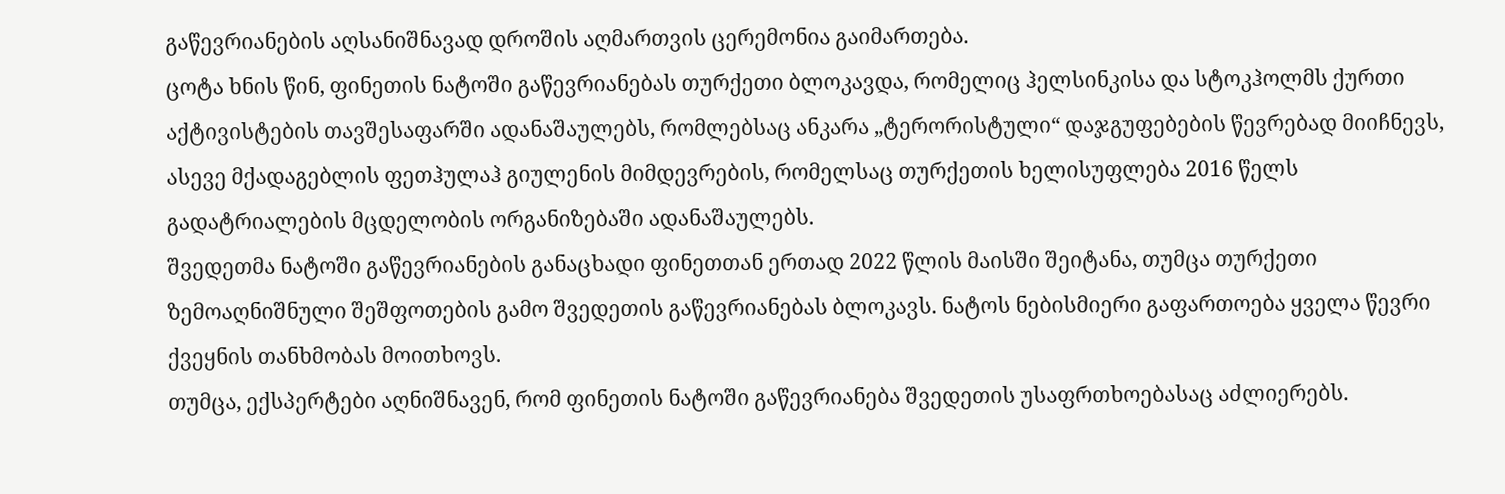გაწევრიანების აღსანიშნავად დროშის აღმართვის ცერემონია გაიმართება.
ცოტა ხნის წინ, ფინეთის ნატოში გაწევრიანებას თურქეთი ბლოკავდა, რომელიც ჰელსინკისა და სტოკჰოლმს ქურთი აქტივისტების თავშესაფარში ადანაშაულებს, რომლებსაც ანკარა „ტერორისტული“ დაჯგუფებების წევრებად მიიჩნევს, ასევე მქადაგებლის ფეთჰულაჰ გიულენის მიმდევრების, რომელსაც თურქეთის ხელისუფლება 2016 წელს გადატრიალების მცდელობის ორგანიზებაში ადანაშაულებს.
შვედეთმა ნატოში გაწევრიანების განაცხადი ფინეთთან ერთად 2022 წლის მაისში შეიტანა, თუმცა თურქეთი ზემოაღნიშნული შეშფოთების გამო შვედეთის გაწევრიანებას ბლოკავს. ნატოს ნებისმიერი გაფართოება ყველა წევრი ქვეყნის თანხმობას მოითხოვს.
თუმცა, ექსპერტები აღნიშნავენ, რომ ფინეთის ნატოში გაწევრიანება შვედეთის უსაფრთხოებასაც აძლიერებს.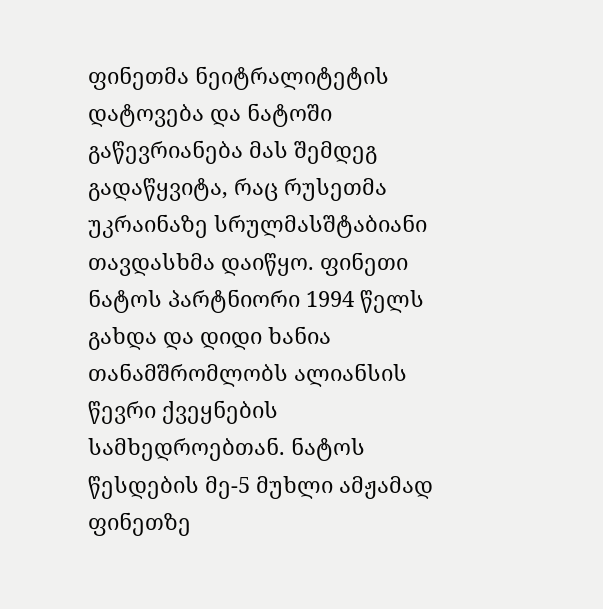ფინეთმა ნეიტრალიტეტის დატოვება და ნატოში გაწევრიანება მას შემდეგ გადაწყვიტა, რაც რუსეთმა უკრაინაზე სრულმასშტაბიანი თავდასხმა დაიწყო. ფინეთი ნატოს პარტნიორი 1994 წელს გახდა და დიდი ხანია თანამშრომლობს ალიანსის წევრი ქვეყნების სამხედროებთან. ნატოს წესდების მე-5 მუხლი ამჟამად ფინეთზე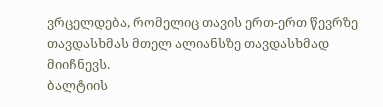ვრცელდება, რომელიც თავის ერთ-ერთ წევრზე თავდასხმას მთელ ალიანსზე თავდასხმად მიიჩნევს.
ბალტიის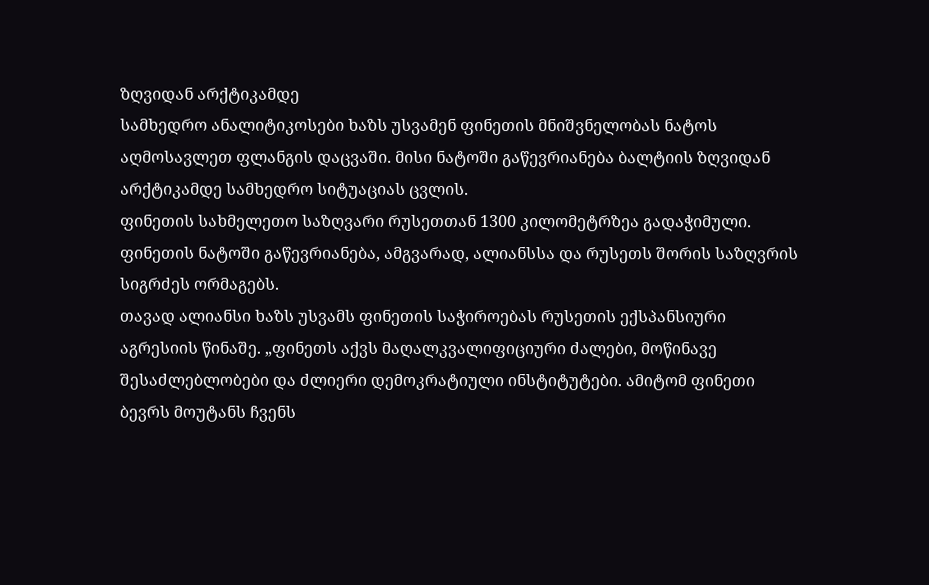ზღვიდან არქტიკამდე
სამხედრო ანალიტიკოსები ხაზს უსვამენ ფინეთის მნიშვნელობას ნატოს აღმოსავლეთ ფლანგის დაცვაში. მისი ნატოში გაწევრიანება ბალტიის ზღვიდან არქტიკამდე სამხედრო სიტუაციას ცვლის.
ფინეთის სახმელეთო საზღვარი რუსეთთან 1300 კილომეტრზეა გადაჭიმული. ფინეთის ნატოში გაწევრიანება, ამგვარად, ალიანსსა და რუსეთს შორის საზღვრის სიგრძეს ორმაგებს.
თავად ალიანსი ხაზს უსვამს ფინეთის საჭიროებას რუსეთის ექსპანსიური აგრესიის წინაშე. „ფინეთს აქვს მაღალკვალიფიციური ძალები, მოწინავე შესაძლებლობები და ძლიერი დემოკრატიული ინსტიტუტები. ამიტომ ფინეთი ბევრს მოუტანს ჩვენს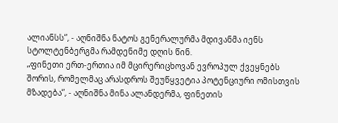ალიანსს“, - აღნიშნა ნატოს გენერალურმა მდივანმა იენს სტოლტენბერგმა რამდენიმე დღის წინ.
„ფინეთი ერთ-ერთია იმ მცირერიცხოვან ევროპულ ქვეყნებს შორის, რომელმაც არასდროს შეუწყვეტია პოტენციური ომისთვის მზადება“, - აღნიშნა მინა ალანდერმა, ფინეთის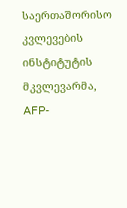საერთაშორისო კვლევების ინსტიტუტის მკვლევარმა, AFP-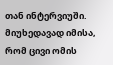თან ინტერვიუში. მიუხედავად იმისა, რომ ცივი ომის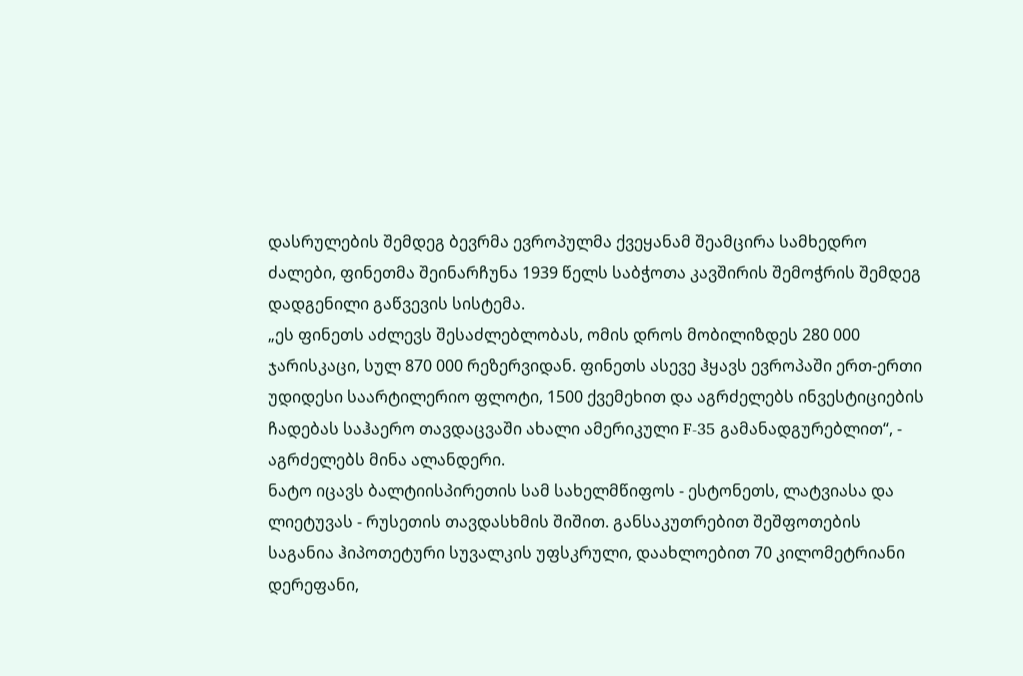დასრულების შემდეგ ბევრმა ევროპულმა ქვეყანამ შეამცირა სამხედრო ძალები, ფინეთმა შეინარჩუნა 1939 წელს საბჭოთა კავშირის შემოჭრის შემდეგ დადგენილი გაწვევის სისტემა.
„ეს ფინეთს აძლევს შესაძლებლობას, ომის დროს მობილიზდეს 280 000 ჯარისკაცი, სულ 870 000 რეზერვიდან. ფინეთს ასევე ჰყავს ევროპაში ერთ-ერთი უდიდესი საარტილერიო ფლოტი, 1500 ქვემეხით და აგრძელებს ინვესტიციების ჩადებას საჰაერო თავდაცვაში ახალი ამერიკული F-35 გამანადგურებლით“, - აგრძელებს მინა ალანდერი.
ნატო იცავს ბალტიისპირეთის სამ სახელმწიფოს - ესტონეთს, ლატვიასა და ლიეტუვას - რუსეთის თავდასხმის შიშით. განსაკუთრებით შეშფოთების საგანია ჰიპოთეტური სუვალკის უფსკრული, დაახლოებით 70 კილომეტრიანი დერეფანი,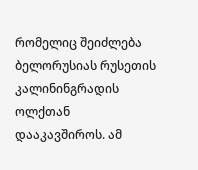რომელიც შეიძლება ბელორუსიას რუსეთის კალინინგრადის ოლქთან დააკავშიროს. ამ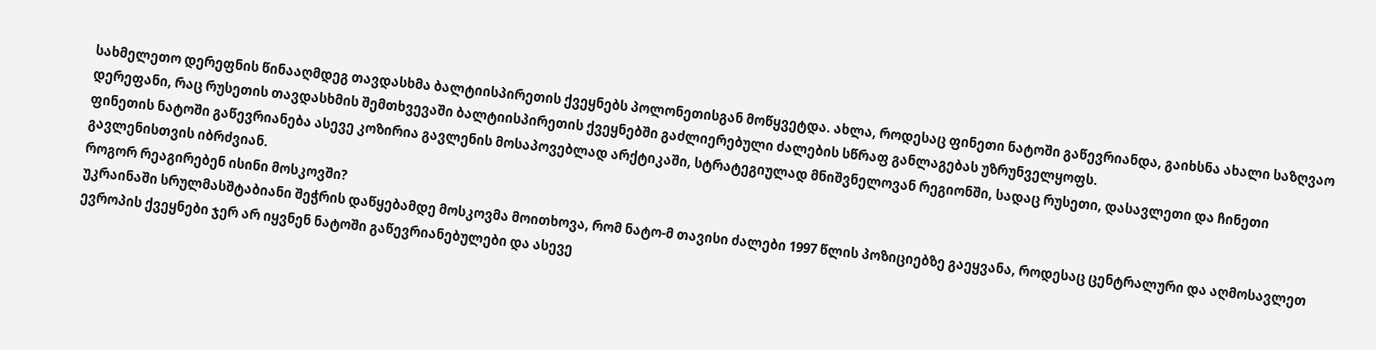სახმელეთო დერეფნის წინააღმდეგ თავდასხმა ბალტიისპირეთის ქვეყნებს პოლონეთისგან მოწყვეტდა. ახლა, როდესაც ფინეთი ნატოში გაწევრიანდა, გაიხსნა ახალი საზღვაო დერეფანი, რაც რუსეთის თავდასხმის შემთხვევაში ბალტიისპირეთის ქვეყნებში გაძლიერებული ძალების სწრაფ განლაგებას უზრუნველყოფს.
ფინეთის ნატოში გაწევრიანება ასევე კოზირია გავლენის მოსაპოვებლად არქტიკაში, სტრატეგიულად მნიშვნელოვან რეგიონში, სადაც რუსეთი, დასავლეთი და ჩინეთი გავლენისთვის იბრძვიან.
როგორ რეაგირებენ ისინი მოსკოვში?
უკრაინაში სრულმასშტაბიანი შეჭრის დაწყებამდე მოსკოვმა მოითხოვა, რომ ნატო-მ თავისი ძალები 1997 წლის პოზიციებზე გაეყვანა, როდესაც ცენტრალური და აღმოსავლეთ ევროპის ქვეყნები ჯერ არ იყვნენ ნატოში გაწევრიანებულები და ასევე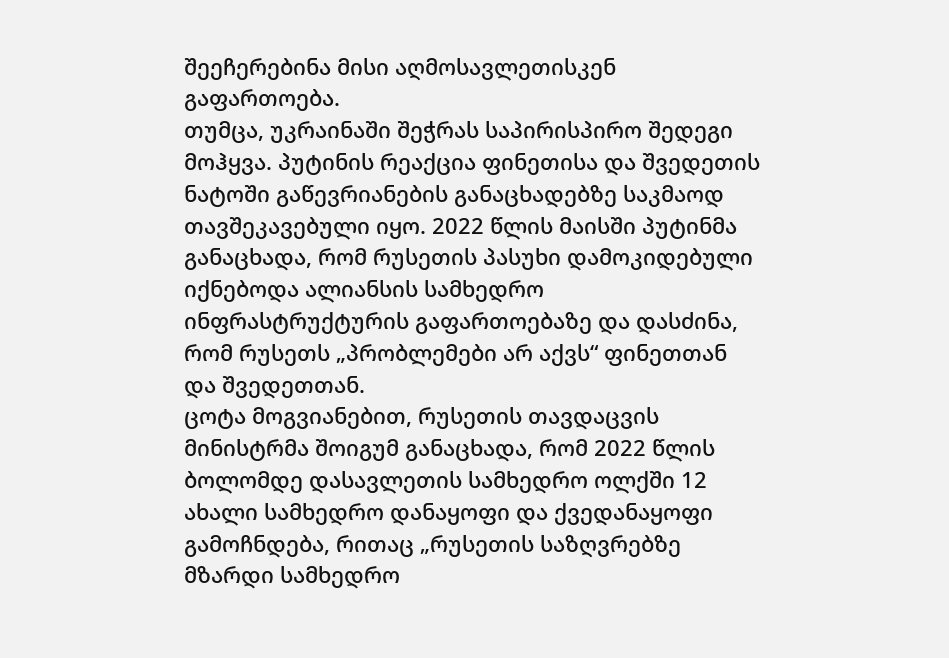შეეჩერებინა მისი აღმოსავლეთისკენ გაფართოება.
თუმცა, უკრაინაში შეჭრას საპირისპირო შედეგი მოჰყვა. პუტინის რეაქცია ფინეთისა და შვედეთის ნატოში გაწევრიანების განაცხადებზე საკმაოდ თავშეკავებული იყო. 2022 წლის მაისში პუტინმა განაცხადა, რომ რუსეთის პასუხი დამოკიდებული იქნებოდა ალიანსის სამხედრო ინფრასტრუქტურის გაფართოებაზე და დასძინა, რომ რუსეთს „პრობლემები არ აქვს“ ფინეთთან და შვედეთთან.
ცოტა მოგვიანებით, რუსეთის თავდაცვის მინისტრმა შოიგუმ განაცხადა, რომ 2022 წლის ბოლომდე დასავლეთის სამხედრო ოლქში 12 ახალი სამხედრო დანაყოფი და ქვედანაყოფი გამოჩნდება, რითაც „რუსეთის საზღვრებზე მზარდი სამხედრო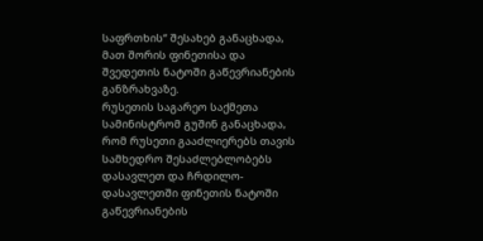საფრთხის“ შესახებ განაცხადა, მათ შორის ფინეთისა და შვედეთის ნატოში გაწევრიანების განზრახვაზე.
რუსეთის საგარეო საქმეთა სამინისტრომ გუშინ განაცხადა, რომ რუსეთი გააძლიერებს თავის სამხედრო შესაძლებლობებს დასავლეთ და ჩრდილო-დასავლეთში ფინეთის ნატოში გაწევრიანების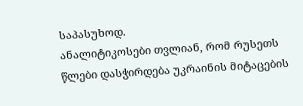საპასუხოდ.
ანალიტიკოსები თვლიან, რომ რუსეთს წლები დასჭირდება უკრაინის მიტაცების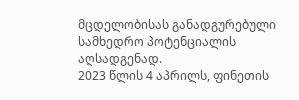მცდელობისას განადგურებული სამხედრო პოტენციალის აღსადგენად.
2023 წლის 4 აპრილს, ფინეთის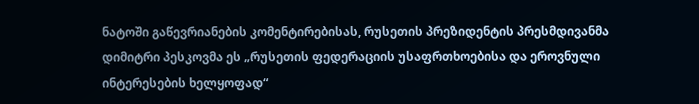ნატოში გაწევრიანების კომენტირებისას, რუსეთის პრეზიდენტის პრესმდივანმა დიმიტრი პესკოვმა ეს „რუსეთის ფედერაციის უსაფრთხოებისა და ეროვნული ინტერესების ხელყოფად“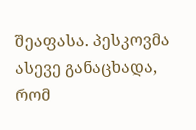შეაფასა. პესკოვმა ასევე განაცხადა, რომ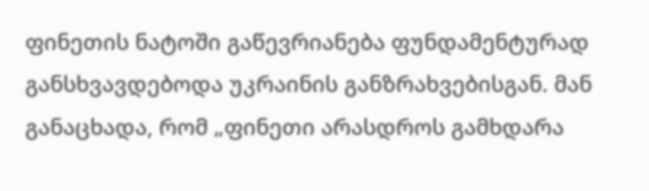ფინეთის ნატოში გაწევრიანება ფუნდამენტურად განსხვავდებოდა უკრაინის განზრახვებისგან. მან განაცხადა, რომ „ფინეთი არასდროს გამხდარა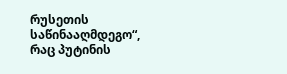რუსეთის საწინააღმდეგო“, რაც პუტინის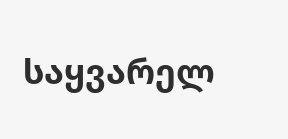საყვარელ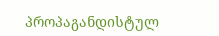პროპაგანდისტულ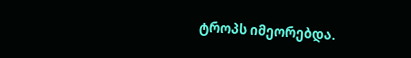ტროპს იმეორებდა.